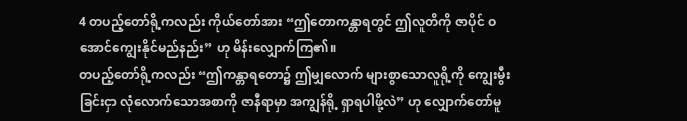4 တပည့်တော်ရို့ကလည်း ကိုယ်တော်အား “ဤတောကန္တာရတွင် ဤလူတိကို ဇာပိုင် ဝအောင်ကျွေးနိုင်မည်နည်း” ဟု မိန်းလျှောက်ကြ၏။
တပည့်တော်ရို့ကလည်း “ဤကန္တာရတော၌ ဤမျှလောက် များစွာသောလူရို့ကို ကျွေးမွီးခြင်းငှာ လုံလောက်သောအစာကို ဇာနီရာမှာ အကျွန်ရို့ ရှာရပါဖို့လဲ” ဟု လျှောက်တော်မူ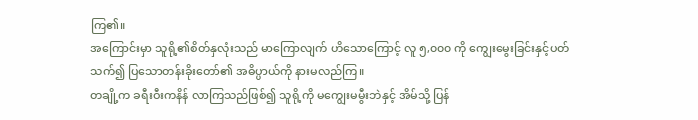ကြ၏။
အကြောင်းမှာ သူရို့၏စိတ်နှလုံးသည် မာကြောလျက် ဟိသောကြောင့် လူ ၅,၀၀၀ ကို ကျွေးမွေးခြင်းနှင့်ပတ်သက်၍ ပြသောတန်းခိုးတော်၏ အဓိပ္ပာယ်ကို နားမလည်ကြ။
တချို့က ခရီးဝီးကနိန် လာကြသည်ဖြစ်၍ သူရို့ကို မကျွေးမမွီးဘဲနှင့် အိမ်သို့ ပြန်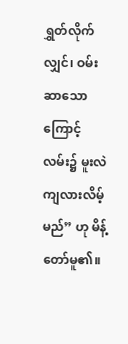ရွှတ်လိုက်လျှင်၊ ဝမ်းဆာသောကြောင့် လမ်း၌ မူးလဲကျလားလိမ့်မည်” ဟု မိန့်တော်မူ၏။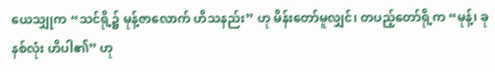ယေသျှုက “သင်ရို့၌ မုန့်ဇာလောက် ဟိသနည်း” ဟု မိန်းတော်မူလျှင်၊ တပည့်တော်ရို့က “မုန့်၊ ခုနစ်လုံး ဟိပါ၏” ဟု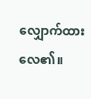လျှောက်ထားလေ၏။